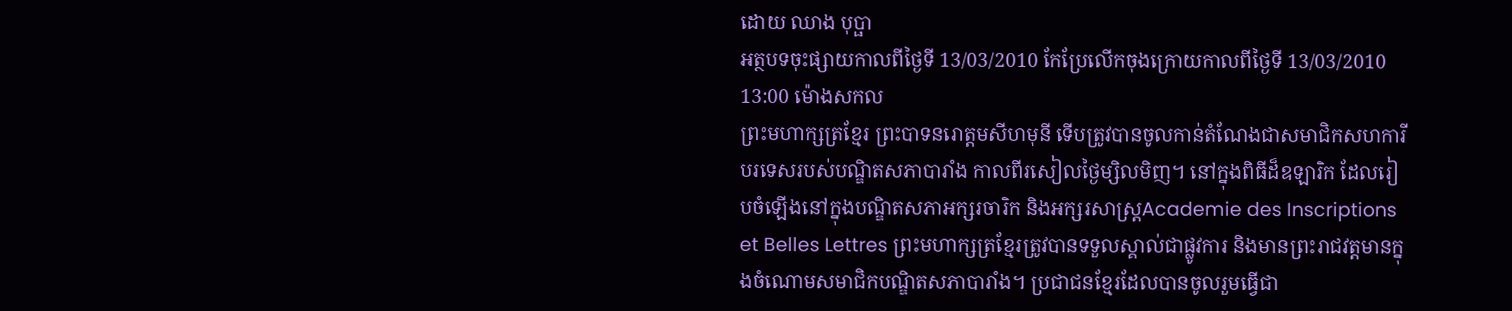ដោយ ឈាង បុប្ផា
អត្ថបទចុះផ្សាយកាលពីថ្ងៃទី 13/03/2010 កែប្រែលើកចុងក្រោយកាលពីថ្ងៃទី 13/03/2010 13:00 ម៉ោងសកល
ព្រះមហាក្សត្រខ្មែរ ព្រះបាទនរោត្តមសីហមុនី ទើបត្រូវបានចូលកាន់តំណែងជាសមាជិកសហការីបរទេសរបស់បណ្ឌិតសភាបារាំង កាលពីរសៀលថ្ងៃម្សិលមិញ។ នៅក្នុងពិធីដ៏ឧឡារិក ដែលរៀបចំឡើងនៅក្នុងបណ្ឌិតសភាអក្សរចារិក និងអក្សរសាស្រ្តAcademie des Inscriptions et Belles Lettres ព្រះមហាក្សត្រខ្មែរត្រូវបានទទួលស្គាល់ជាផ្លូវការ និងមានព្រះរាជវត្តមានក្នុងចំណោមសមាជិកបណ្ឌិតសភាបារាំង។ ប្រជាជនខ្មែរដែលបានចូលរួមធ្វើជា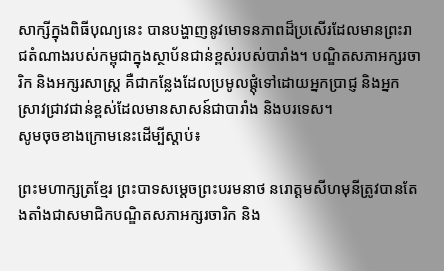សាក្សីក្នុងពិធីបុណ្យនេះ បានបង្ហាញនូវមោទនភាពដ៏ប្រសើរដែលមានព្រះរាជតំណាងរបស់កម្ពុជាក្នុងស្ថាប័នជាន់ខ្ពស់របស់បារាំង។ បណ្ឌិតសភាអក្សរចារិក និងអក្សរសាស្រ្ត គឺជាកន្លែងដែលប្រមូលផ្តុំទៅដោយអ្នកប្រាជ្ញ និងអ្នកស្រាវជ្រាវជាន់ខ្ពស់ដែលមានសាសន៍ជាបារាំង និងបរទេស។
សូមចុចខាងក្រោមនេះដើម្បីស្តាប់៖

ព្រះមហាក្សត្រខ្មែរ ព្រះបាទសម្តេចព្រះបរមនាថ នរោត្តមសីហមុនីត្រូវបានតែងតាំងជាសមាជិកបណ្ឌិតសភាអក្សរចារិក និង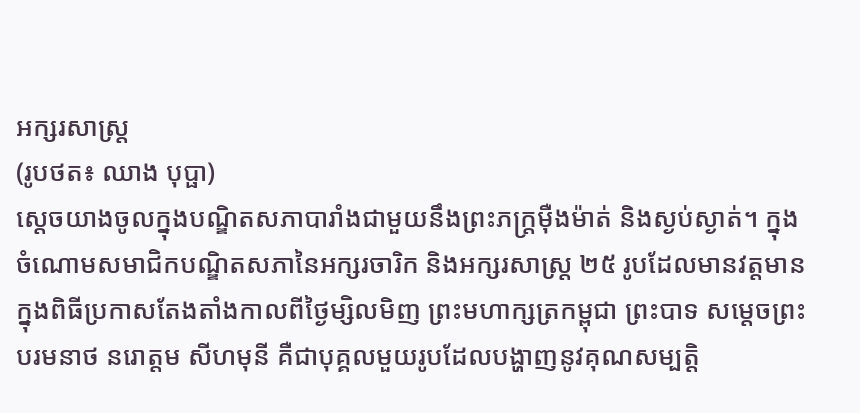អក្សរសាស្រ្ត
(រូបថត៖ ឈាង បុប្ផា)
ស្តេចយាងចូលក្នុងបណ្ឌិតសភាបារាំងជាមួយនឹងព្រះភក្រ្តម៉ឺងម៉ាត់ និងស្ងប់ស្ងាត់។ ក្នុងចំណោមសមាជិកបណ្ឌិតសភានៃអក្សរចារិក និងអក្សរសាស្រ្ត ២៥ រូបដែលមានវត្តមានក្នុងពិធីប្រកាសតែងតាំងកាលពីថ្ងៃម្សិលមិញ ព្រះមហាក្សត្រកម្ពុជា ព្រះបាទ សម្តេចព្រះបរមនាថ នរោត្តម សីហមុនី គឺជាបុគ្គលមួយរូបដែលបង្ហាញនូវគុណសម្បត្តិ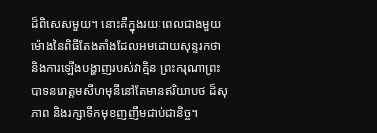ដ៏ពិសេសមួយ។ នោះគឺក្នុងរយៈពេលជាងមួយម៉ោងនៃពិធីតែងតាំងដែលអមដោយសុន្ទរកថា និងការឡើងបង្ហាញរបស់វាគ្មិន ព្រះករុណាព្រះបាទនរោត្តមសីហមុនីនៅតែមានឥរិយាបថ ដ៏សុភាព និងរក្សាទឹកមុខញញឹមជាប់ជានិច្ច។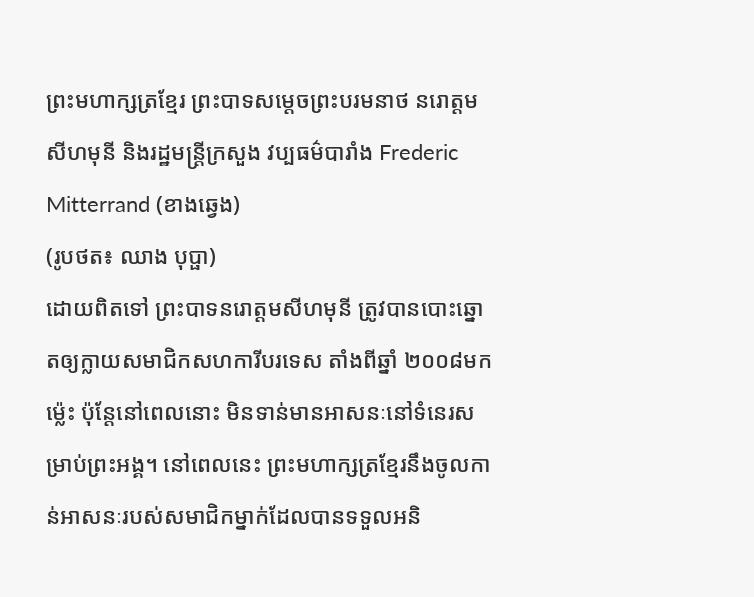ព្រះមហាក្សត្រខ្មែរ ព្រះបាទសម្តេចព្រះបរមនាថ នរោត្តមសីហមុនី និងរដ្ឋមន្រ្តីក្រសួង វប្បធម៌បារាំង Frederic Mitterrand (ខាងឆ្វេង)
(រូបថត៖ ឈាង បុប្ផា)
ដោយពិតទៅ ព្រះបាទនរោត្តមសីហមុនី ត្រូវបានបោះឆ្នោតឲ្យក្លាយសមាជិកសហការីបរទេស តាំងពីឆ្នាំ ២០០៨មកម្ល៉េះ ប៉ុន្តែនៅពេលនោះ មិនទាន់មានអាសនៈនៅទំនេរសម្រាប់ព្រះអង្គ។ នៅពេលនេះ ព្រះមហាក្សត្រខ្មែរនឹងចូលកាន់អាសនៈរបស់សមាជិកម្នាក់ដែលបានទទួលអនិ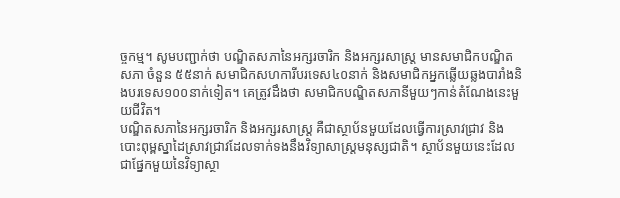ច្ចកម្ម។ សូមបញ្ជាក់ថា បណ្ឌិតសភានៃអក្សរចារិក និងអក្សរសាស្រ្ត មានសមាជិកបណ្ឌិតសភា ចំនួន ៥៥នាក់ សមាជិកសហការីបរទេស៤០នាក់ និងសមាជិកអ្នកឆ្លើយឆ្លងបារាំងនិងបរទេស១០០នាក់ទៀត។ គេត្រូវដឹងថា សមាជិកបណ្ឌិតសភានីមួយៗកាន់តំណែងនេះមួយជីវិត។
បណ្ឌិតសភានៃអក្សរចារិក និងអក្សរសាស្រ្ត គឺជាស្ថាប័នមួយដែលធ្វើការស្រាវជ្រាវ និងបោះពុម្ពស្នាដៃស្រាវជ្រាវដែលទាក់ទងនឹងវិទ្យាសាស្រ្តមនុស្សជាតិ។ ស្ថាប័នមួយនេះដែលជាផ្នែកមួយនៃវិទ្យាស្ថា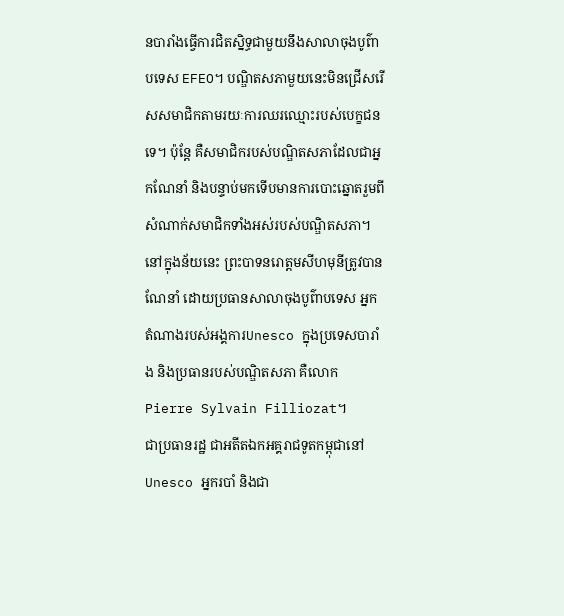នបារាំងធ្វើការជិតស្និទ្ធជាមួយនឹងសាលាចុងបូព៌ាបទេស EFEO។ បណ្ឌិតសភាមួយនេះមិនជ្រើសរើសសមាជិកតាមរយៈការឈរឈ្មោះរបស់បេក្ខជនទេ។ ប៉ុន្តែ គឺសមាជិករបស់បណ្ឌិតសភាដែលជាអ្នកណែនាំ និងបន្ទាប់មកទើបមានការបោះឆ្នោតរួមពីសំណាក់សមាជិកទាំងអស់របស់បណ្ឌិតសភា។ នៅក្នុងន័យនេះ ព្រះបាទនរោត្តមសីហមុនីត្រូវបានណែនាំ ដោយប្រធានសាលាចុងបូព៌ាបទេស អ្នកតំណាងរបស់អង្គការUnesco ក្នុងប្រទេសបារាំង និងប្រធានរបស់បណ្ឌិតសភា គឺលោក Pierre Sylvain Filliozat។
ជាប្រធានរដ្ឋ ជាអតីតឯកអគ្គរាជទូតកម្ពុជានៅ Unesco អ្នករបាំ និងជា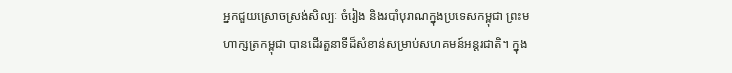អ្នកជួយស្រោចស្រង់សិល្បៈ ចំរៀង និងរបាំបុរាណក្នុងប្រទេសកម្ពុជា ព្រះមហាក្សត្រកម្ពុជា បានដើរតួនាទីដ៏សំខាន់សម្រាប់សហគមន៍អន្តរជាតិ។ ក្នុង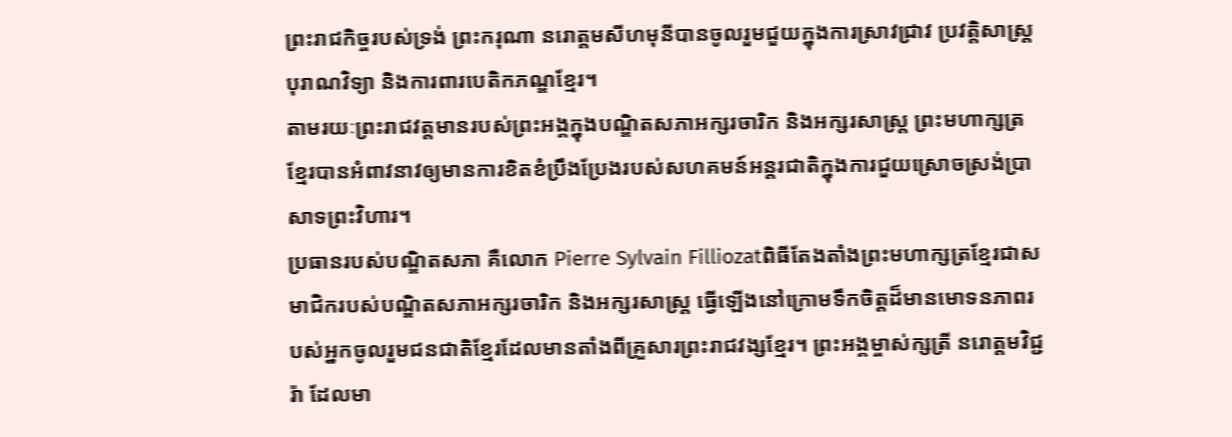ព្រះរាជកិច្ចរបស់ទ្រង់ ព្រះករុណា នរោត្តមសីហមុនីបានចូលរួមជួយក្នុងការស្រាវជ្រាវ ប្រវត្តិសាស្រ្ត បុរាណវិទ្យា និងការពារបេតិកភណ្ឌខ្មែរ។
តាមរយៈព្រះរាជវត្តមានរបស់ព្រះអង្គក្នុងបណ្ឌិតសភាអក្សរចារិក និងអក្សរសាស្រ្ត ព្រះមហាក្សត្រខ្មែរបានអំពាវនាវឲ្យមានការខិតខំប្រឹងប្រែងរបស់សហគមន៍អន្តរជាតិក្នុងការជួយស្រោចស្រង់ប្រាសាទព្រះវិហារ។
ប្រធានរបស់បណ្ឌិតសភា គឺលោក Pierre Sylvain Filliozatពិធីតែងតាំងព្រះមហាក្សត្រខ្មែរជាសមាជិករបស់បណ្ឌិតសភាអក្សរចារិក និងអក្សរសាស្រ្ត ធ្វើឡើងនៅក្រោមទឹកចិត្តដ៏មានមោទនភាពរបស់អ្នកចូលរួមជនជាតិខ្មែរដែលមានតាំងពីគ្រួសារព្រះរាជវង្សខ្មែរ។ ព្រះអង្គម្ចាស់ក្សត្រី នរោត្តមវិជ្ជរ៉ា ដែលមា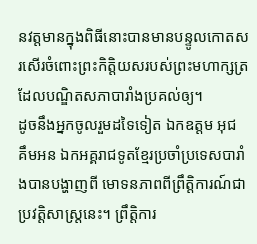នវត្តមានក្នុងពិធីនោះបានមានបន្ទូលកោតសរសើរចំពោះព្រះកិត្តិយសរបស់ព្រះមហាក្សត្រដែលបណ្ឌិតសភាបារាំងប្រគល់ឲ្យ។
ដូចនឹងអ្នកចូលរួមដទៃទៀត ឯកឧត្តម អុជ គឹមអន ឯកអគ្គរាជទូតខ្មែរប្រចាំប្រទេសបារាំងបានបង្ហាញពី មោទនភាពពីព្រឹត្តិការណ៍ជាប្រវត្តិសាស្រ្តនេះ។ ព្រឹត្តិការ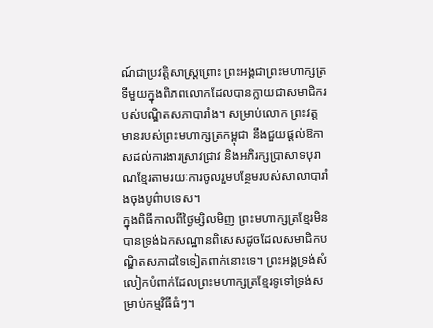ណ៍ជាប្រវត្តិសាស្រ្តព្រោះ ព្រះអង្គជាព្រះមហាក្សត្រទីមួយក្នុងពិភពលោកដែលបានក្លាយជាសមាជិករបស់បណ្ឌិតសភាបារាំង។ សម្រាប់លោក ព្រះវត្តមានរបស់ព្រះមហាក្សត្រកម្ពុជា នឹងជួយផ្តល់ឱកាសដល់ការងារស្រាវជ្រាវ និងអភិរក្សប្រាសាទបុរាណខ្មែរតាមរយៈការចូលរួមបន្ថែមរបស់សាលាបារាំងចុងបូព៌ាបទេស។
ក្នុងពិធីកាលពីថ្ងៃម្សិលមិញ ព្រះមហាក្សត្រខ្មែរមិនបានទ្រង់ឯកសណ្ឋានពិសេសដូចដែលសមាជិកបណ្ឌិតសភាដទៃទៀតពាក់នោះទេ។ ព្រះអង្គទ្រង់សំលៀកបំពាក់ដែលព្រះមហាក្សត្រខ្មែរទូទៅទ្រង់សម្រាប់កម្មវិធីធំៗ។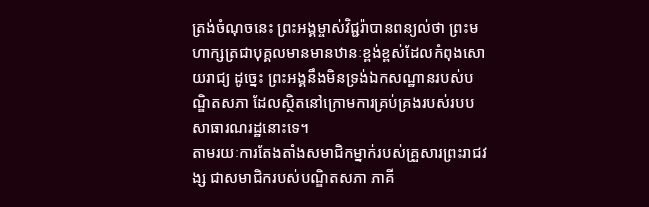ត្រង់ចំណុចនេះ ព្រះអង្គម្ចាស់វិជ្ជរ៉ាបានពន្យល់ថា ព្រះមហាក្សត្រជាបុគ្គលមានមានឋានៈខ្ពង់ខ្ពស់ដែលកំពុងសោយរាជ្យ ដូច្នេះ ព្រះអង្គនឹងមិនទ្រង់ឯកសណ្ឋានរបស់បណ្ឌិតសភា ដែលស្ថិតនៅក្រោមការគ្រប់គ្រងរបស់របបសាធារណរដ្ឋនោះទេ។
តាមរយៈការតែងតាំងសមាជិកម្នាក់របស់គ្រួសារព្រះរាជវង្ស ជាសមាជិករបស់បណ្ឌិតសភា ភាគី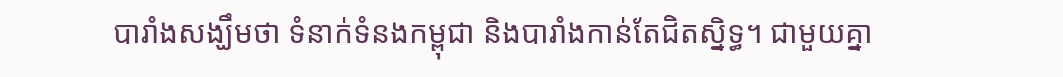បារាំងសង្ឃឹមថា ទំនាក់ទំនងកម្ពុជា និងបារាំងកាន់តែជិតស្និទ្ធ។ ជាមួយគ្នា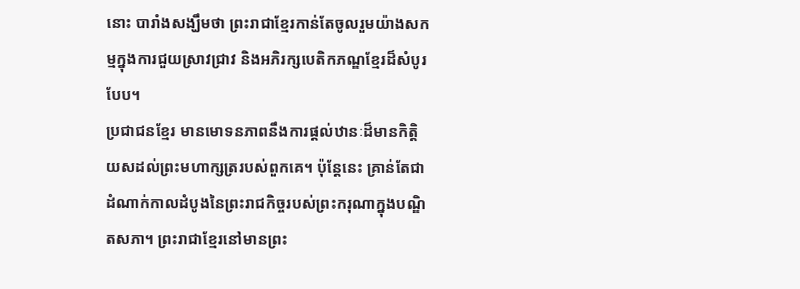នោះ បារាំងសង្ឃឹមថា ព្រះរាជាខ្មែរកាន់តែចូលរួមយ៉ាងសកម្មក្នុងការជួយស្រាវជ្រាវ និងអភិរក្សបេតិកភណ្ឌខ្មែរដ៏សំបូរបែប។
ប្រជាជនខ្មែរ មានមោទនភាពនឹងការផ្តល់ឋានៈដ៏មានកិត្តិយសដល់ព្រះមហាក្សត្ររបស់ពួកគេ។ ប៉ុន្តែនេះ គ្រាន់តែជាដំណាក់កាលដំបូងនៃព្រះរាជកិច្ចរបស់ព្រះករុណាក្នុងបណ្ឌិតសភា។ ព្រះរាជាខ្មែរនៅមានព្រះ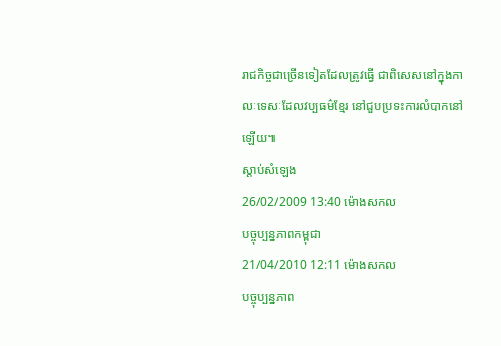រាជកិច្ចជាច្រើនទៀតដែលត្រូវធ្វើ ជាពិសេសនៅក្នុងកាលៈទេសៈដែលវប្បធម៌ខ្មែរ នៅជួបប្រទះការលំបាកនៅឡើយ៕
ស្តាប់សំឡេង
26/02/2009 13:40 ម៉ោងសកល
បច្ចុប្បន្នភាពកម្ពុជា
21/04/2010 12:11 ម៉ោងសកល
បច្ចុប្បន្នភាព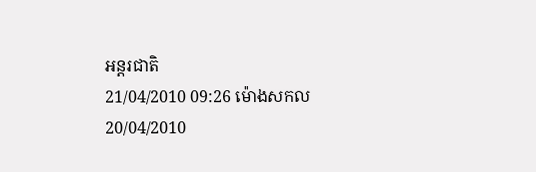អន្តរជាតិ
21/04/2010 09:26 ម៉ោងសកល
20/04/2010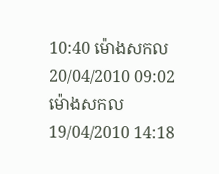10:40 ម៉ោងសកល
20/04/2010 09:02 ម៉ោងសកល
19/04/2010 14:18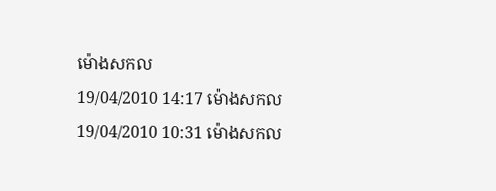ម៉ោងសកល
19/04/2010 14:17 ម៉ោងសកល
19/04/2010 10:31 ម៉ោងសកល